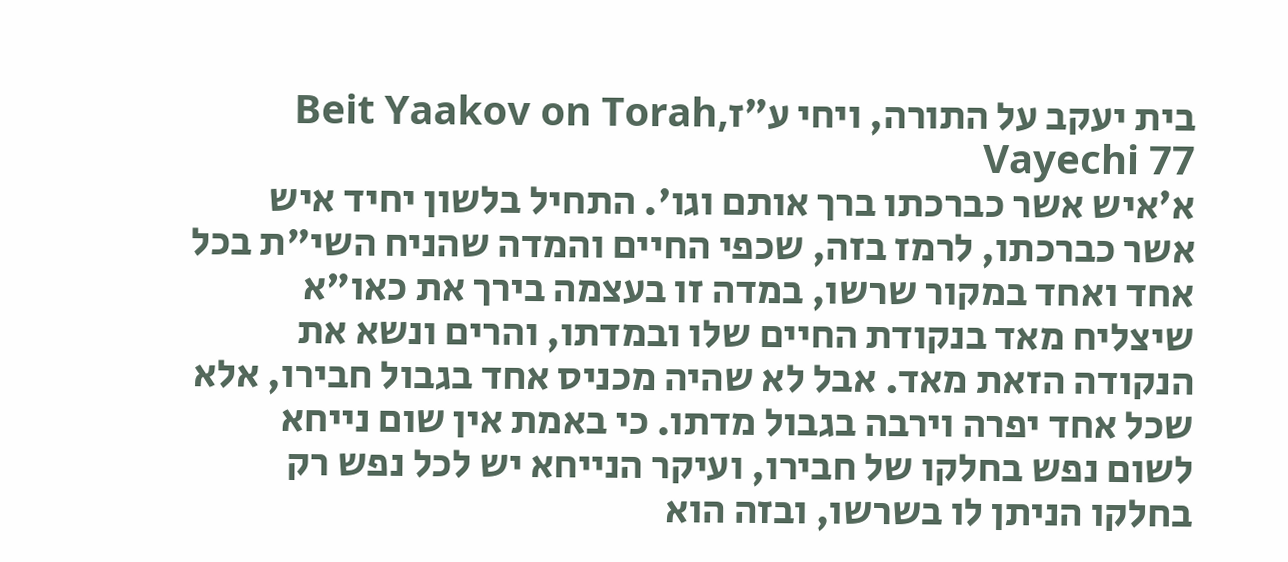בית יעקב על התורה, ויחי ע״זBeit Yaakov on Torah, Vayechi 77
א׳איש אשר כברכתו ברך אותם וגו'. התחיל בלשון יחיד איש אשר כברכתו, לרמז בזה, שכפי החיים והמדה שהניח השי"ת בכל אחד ואחד במקור שרשו, במדה זו בעצמה בירך את כאו"א שיצליח מאד בנקודת החיים שלו ובמדתו, והרים ונשא את הנקודה הזאת מאד. אבל לא שהיה מכניס אחד בגבול חבירו, אלא שכל אחד יפרה וירבה בגבול מדתו. כי באמת אין שום נייחא לשום נפש בחלקו של חבירו, ועיקר הנייחא יש לכל נפש רק בחלקו הניתן לו בשרשו, ובזה הוא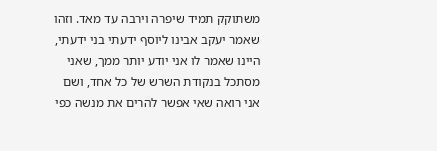משתוקק תמיד שיפרה וירבה עד מאד. וזהו שאמר יעקב אבינו ליוסף ידעתי בני ידעתי, היינו שאמר לו אני יודע יותר ממך, שאני מסתכל בנקודת השרש של כל אחד, ושם אני רואה שאי אפשר להרים את מנשה כפי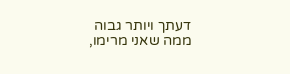דעתך ויותר גבוה ממה שאני מרימו,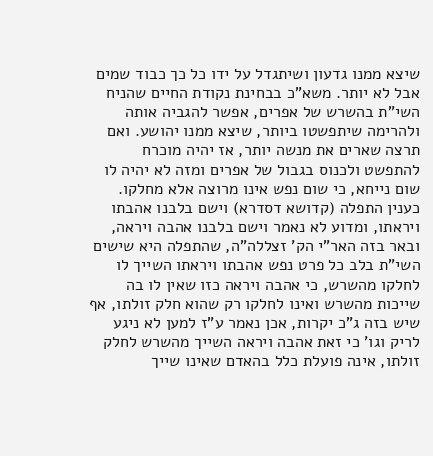שיצא ממנו גדעון ושיתגדל על ידו כל כך כבוד שמים אבל לא יותר. משא"כ בבחינת נקודת החיים שהניח השי"ת בהשרש של אפרים, אפשר להגביה אותה ולהרימה שיתפשטו ביותר, שיצא ממנו יהושע. ואם תרצה שארים את מנשה יותר, אז יהיה מוכרח להתפשט ולכנוס בגבול של אפרים ומזה לא יהיה לו שום נייחא, כי שום נפש אינו מרוצה אלא מחלקו. כענין התפלה (קדושא דסדרא) וישם בלבנו אהבתו ויראתו, ומדוע לא נאמר וישם בלבנו אהבה ויראה, ובאר בזה האר"י הק' זצללה"ה, שהתפלה היא שישים השי"ת בלב כל פרט נפש אהבתו ויראתו השייך לו לחלקו מהשרש, כי אהבה ויראה כזו שאין לו בה שייכות מהשרש ואינו לחלקו רק שהוא חלק זולתו, אף שיש בזה ג"כ יקרות, אכן נאמר ע"ז למען לא ניגע לריק וגו' כי זאת אהבה ויראה השייך מהשרש לחלק זולתו, אינה פועלת כלל בהאדם שאינו שייך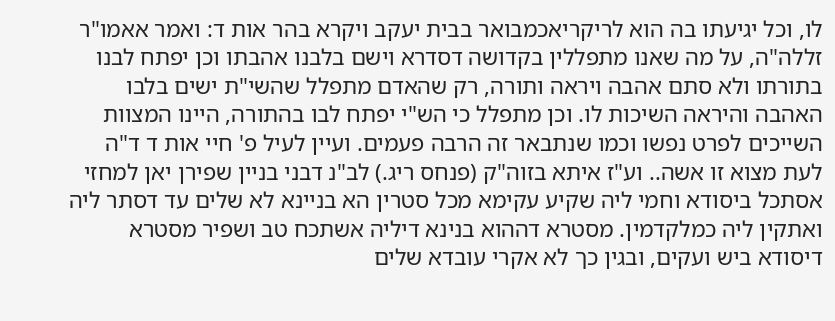לו, וכל יגיעתו בה הוא לריקריאכמבואר בבית יעקב ויקרא בהר אות ד: ואמר אאמו"ר זללה"ה, על מה שאנו מתפללין בקדושה דסדרא וישם בלבנו אהבתו וכן יפתח לבנו בתורתו ולא סתם אהבה ויראה ותורה, רק שהאדם מתפלל שהשי"ת ישים בלבו האהבה והיראה השיכות לו. וכן מתפלל כי הש"י יפתח לבו בהתורה, היינו המצוות השייכים לפרט נפשו וכמו שנתבאר זה הרבה פעמים. ועיין לעיל פ' חיי אות ד ד"ה לעת מצוא זו אשה.. וע"ז איתא בזוה"ק (פנחס ריג.) לב"נ דבני בניין שפירן יאן למחזי אסתכל ביסודא וחמי ליה שקיע עקימא מכל סטרין הא בניינא לא שלים עד דסתר ליה ואתקין ליה כמלקדמין. מסטרא דההוא בנינא דיליה אשתכח טב ושפיר מסטרא דיסודא ביש ועקים, ובגין כך לא אקרי עובדא שלים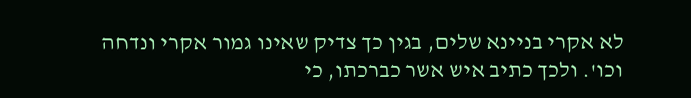לא אקרי בניינא שלים, בגין כך צדיק שאינו גמור אקרי ונדחה וכו'. ולכך כתיב איש אשר כברכתו, כי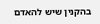בהקנין שיש להאדם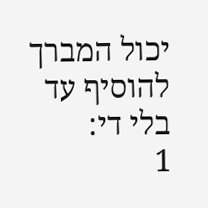יכול המברך להוסיף עד בלי די:
1